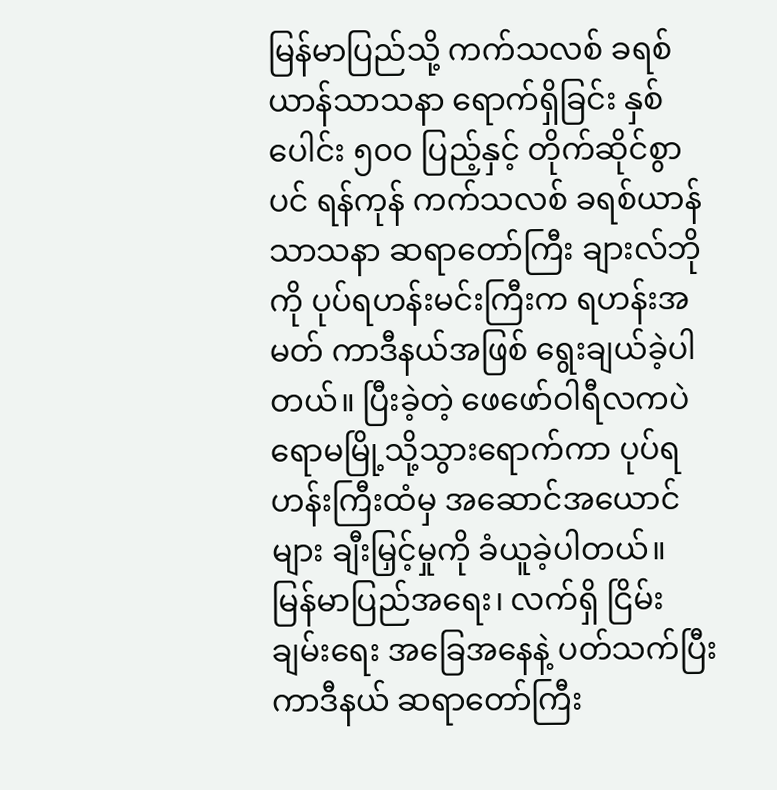မြန်မာပြည်သို့ ကက်သလစ် ခရစ်ယာန်သာသနာ ရောက်ရှိခြင်း နှစ်ပေါင်း ၅၀ဝ ပြည့်နှင့် တိုက်ဆိုင်စွာပင် ရန်ကုန် ကက်သလစ် ခရစ်ယာန်သာသနာ ဆရာတော်ကြီး ချားလ်ဘို ကို ပုပ်ရဟန်းမင်းကြီးက ရဟန်းအမတ် ကာဒီနယ်အဖြစ် ရွေးချယ်ခဲ့ပါတယ်။ ပြီးခဲ့တဲ့ ဖေဖော်ဝါရီလကပဲ ရောမမြို့သို့သွားရောက်ကာ ပုပ်ရဟန်းကြီးထံမှ အဆောင်အယောင် များ ချီးမြှင့်မှုကို ခံယူခဲ့ပါတယ်။
မြန်မာပြည်အရေး၊ လက်ရှိ ငြိမ်းချမ်းရေး အခြေအနေနဲ့ ပတ်သက်ပြီး ကာဒီနယ် ဆရာတော်ကြီး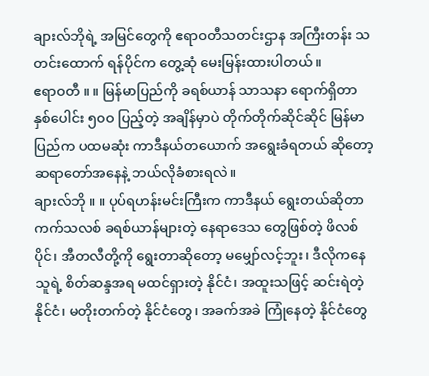ချားလ်ဘိုရဲ့ အမြင်တွေကို ဧရာဝတီသတင်းဌာန အကြီးတန်း သတင်းထောက် ရန်ပိုင်က တွေ့ဆုံ မေးမြန်းထားပါတယ်။
ဧရာဝတီ ။ ။ မြန်မာပြည်ကို ခရစ်ယာန် သာသနာ ရောက်ရှိတာ နှစ်ပေါင်း ၅၀ဝ ပြည့်တဲ့ အချိန်မှာပဲ တိုက်တိုက်ဆိုင်ဆိုင် မြန်မာပြည်က ပထမဆုံး ကာဒီနယ်တယောက် အရွေးခံရတယ် ဆိုတော့ ဆရာတော်အနေနဲ့ ဘယ်လိုခံစားရလဲ။
ချားလ်ဘို ။ ။ ပုပ်ရဟန်းမင်းကြီးက ကာဒီနယ် ရွေးတယ်ဆိုတာ ကက်သလစ် ခရစ်ယာန်များတဲ့ နေရာဒေသ တွေဖြစ်တဲ့ ဖိလစ်ပိုင်၊ အီတလီတို့ကို ရွေးတာဆိုတော့ မမျှော်လင့်ဘူး၊ ဒီလိုကနေ သူရဲ့ စိတ်ဆန္ဒအရ မထင်ရှားတဲ့ နိုင်ငံ၊ အထူးသဖြင့် ဆင်းရဲတဲ့နိုင်ငံ၊ မတိုးတက်တဲ့ နိုင်ငံတွေ၊ အခက်အခဲ ကြုံနေတဲ့ နိုင်ငံတွေ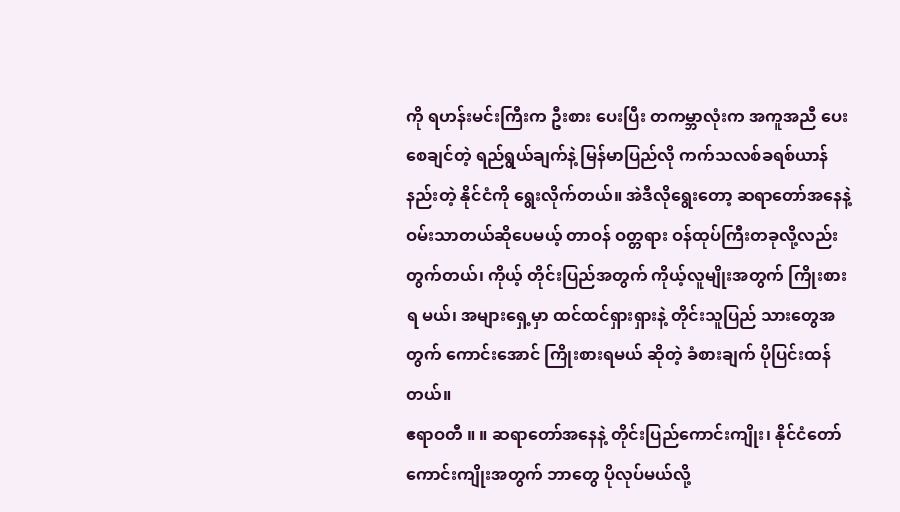ကို ရဟန်းမင်းကြီးက ဦးစား ပေးပြီး တကမ္ဘာလုံးက အကူအညီ ပေးစေချင်တဲ့ ရည်ရွယ်ချက်နဲ့ မြန်မာပြည်လို ကက်သလစ်ခရစ်ယာန် နည်းတဲ့ နိုင်ငံကို ရွေးလိုက်တယ်။ အဲဒီလိုရွေးတော့ ဆရာတော်အနေနဲ့ ဝမ်းသာတယ်ဆိုပေမယ့် တာဝန် ဝတ္တရား ဝန်ထုပ်ကြီးတခုလို့လည်းတွက်တယ်၊ ကိုယ့် တိုင်းပြည်အတွက် ကိုယ့်လူမျိုးအတွက် ကြိုးစားရ မယ်၊ အများရှေ့မှာ ထင်ထင်ရှားရှားနဲ့ တိုင်းသူပြည် သားတွေအတွက် ကောင်းအောင် ကြိုးစားရမယ် ဆိုတဲ့ ခံစားချက် ပိုပြင်းထန်တယ်။
ဧရာဝတီ ။ ။ ဆရာတော်အနေနဲ့ တိုင်းပြည်ကောင်းကျိုး၊ နိုင်ငံတော် ကောင်းကျိုးအတွက် ဘာတွေ ပိုလုပ်မယ်လို့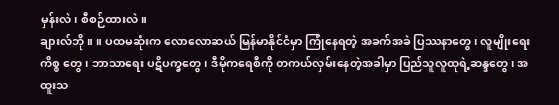မှန်းလဲ၊ စီစဉ်ထားလဲ။
ချားလ်ဘို ။ ။ ပထမဆုံးက လောလောဆယ် မြန်မာနိုင်ငံမှာ ကြုံနေရတဲ့ အခက်အခဲ ပြဿနာတွေ၊ လူမျိုးရေးကိစ္စ တွေ၊ ဘာသာရေး ပဋိပက္ခတွေ၊ ဒီမိုကရေစီကို တကယ်လှမ်းနေတဲ့အခါမှာ ပြည်သူလူထုရဲ့ဆန္ဒတွေ၊ အထူးသ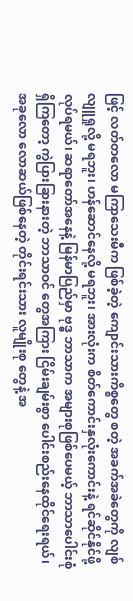ဖြင့် လတ်တလော မကြာသေးမီက ဖြစ်ခဲ့တဲ့ ကျောင်းသားကိစ္စတွေ စတဲ့ အခက်အခဲတွေကို လျစ်လျူရှုလို့ မရဘူး၊ ဟန်ဆောင်နေလို့ မရဘူး၊ အားလုံးက စိတ်ကောင်းနှလုံးကောင်းနဲ့ ရင်ဆိုင်နိုင်ဖို့ လုပ်ရမယ်၊ ဆရာတော်အနေနဲ့ မြန်မာပြည်မှာ ဗုဒ္ဓ ဘာသာက အများစုဖြစ်ပေမယ့် ဘာသာပေါင်းစုံ ရှိကြတော့ ကွဲပြားခြားနားတဲ့ ဘာသာဝင် တွေအကြား ငြိမ်းချမ်းစွာ ပေါင်းစည်းနေထိုင်ရေးရယ်၊ အခုလော လောဆယ်ဖြစ်နေတဲ့ တိုင်းရင်းသား လူမျိုးစု တွေနဲ့ အ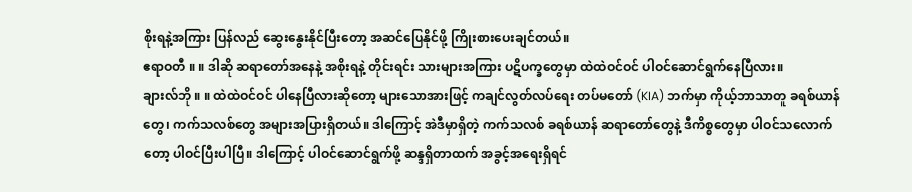စိုးရနဲ့အကြား ပြန်လည် ဆွေးနွေးနိုင်ပြီးတော့ အဆင်ပြေနိုင်ဖို့ ကြိုးစားပေးချင်တယ်။
ဧရာဝတီ ။ ။ ဒါဆို ဆရာတော်အနေနဲ့ အစိုးရနဲ့ တိုင်းရင်း သားများအကြား ပဋိပက္ခတွေမှာ ထဲထဲဝင်ဝင် ပါဝင်ဆောင်ရွက်နေပြီလား။
ချားလ်ဘို ။ ။ ထဲထဲဝင်ဝင် ပါနေပြီလားဆိုတော့ များသောအားဖြင့် ကချင်လွတ်လပ်ရေး တပ်မတော် (KIA) ဘက်မှာ ကိုယ့်ဘာသာတူ ခရစ်ယာန်တွေ၊ ကက်သလစ်တွေ အများအပြားရှိတယ်။ ဒါကြောင့် အဲဒီမှာရှိတဲ့ ကက်သလစ် ခရစ်ယာန် ဆရာတော်တွေနဲ့ ဒီကိစ္စတွေမှာ ပါဝင်သလောက်တော့ ပါဝင်ပြီးပါပြီ။ ဒါကြောင့် ပါဝင်ဆောင်ရွက်ဖို့ ဆန္ဒရှိတာထက် အခွင့်အရေးရှိရင်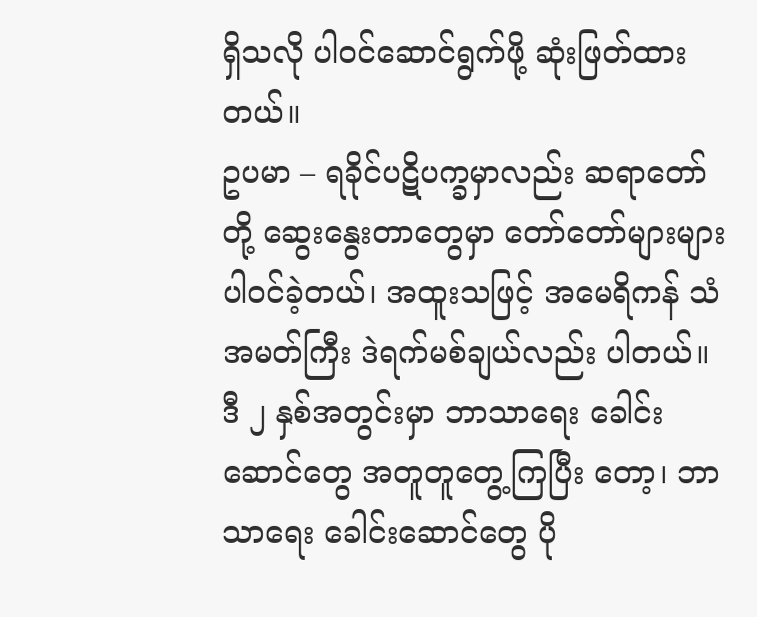ရှိသလို ပါဝင်ဆောင်ရွက်ဖို့ ဆုံးဖြတ်ထားတယ်။
ဥပမာ – ရခိုင်ပဋိပက္ခမှာလည်း ဆရာတော်တို့ ဆွေးနွေးတာတွေမှာ တော်တော်များများ ပါဝင်ခဲ့တယ်၊ အထူးသဖြင့် အမေရိကန် သံအမတ်ကြီး ဒဲရက်မစ်ချယ်လည်း ပါတယ်။ ဒီ ၂ နှစ်အတွင်းမှာ ဘာသာရေး ခေါင်းဆောင်တွေ အတူတူတွေ့ကြပြီး တော့၊ ဘာသာရေး ခေါင်းဆောင်တွေ ပို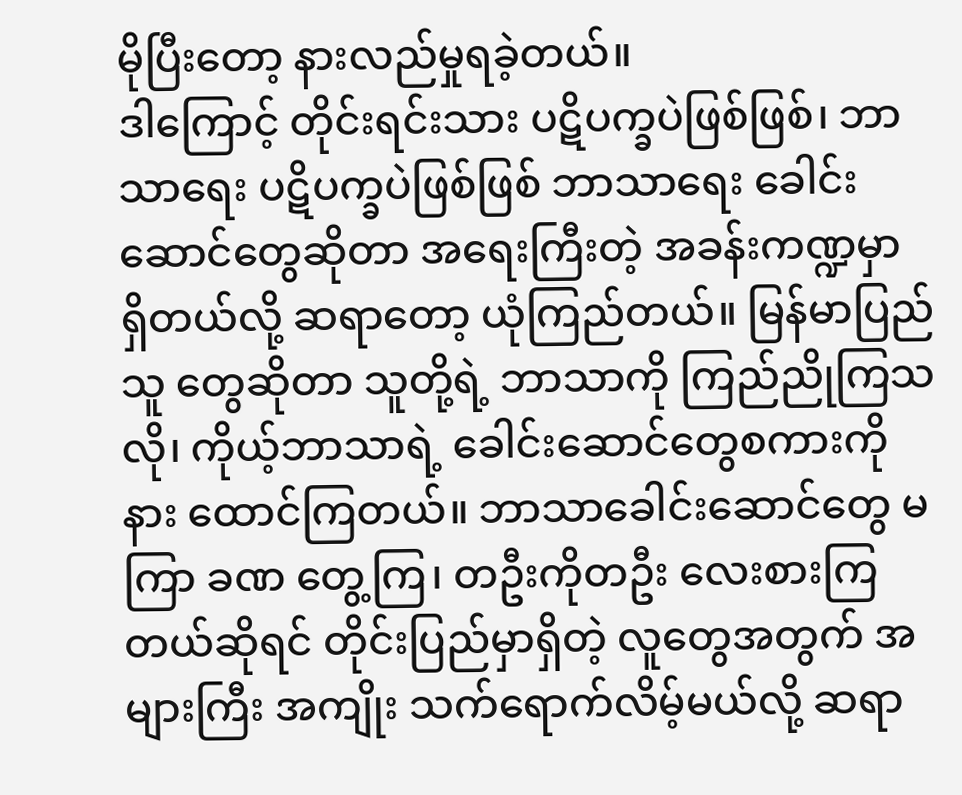မိုပြီးတော့ နားလည်မှုရခဲ့တယ်။
ဒါကြောင့် တိုင်းရင်းသား ပဋိပက္ခပဲဖြစ်ဖြစ်၊ ဘာသာရေး ပဋိပက္ခပဲဖြစ်ဖြစ် ဘာသာရေး ခေါင်းဆောင်တွေဆိုတာ အရေးကြီးတဲ့ အခန်းကဏ္ဍမှာ ရှိတယ်လို့ ဆရာတော့ ယုံကြည်တယ်။ မြန်မာပြည်သူ တွေဆိုတာ သူတို့ရဲ့ ဘာသာကို ကြည်ညိုကြသလို၊ ကိုယ့်ဘာသာရဲ့ ခေါင်းဆောင်တွေစကားကို နား ထောင်ကြတယ်။ ဘာသာခေါင်းဆောင်တွေ မကြာ ခဏ တွေ့ကြ၊ တဦးကိုတဦး လေးစားကြတယ်ဆိုရင် တိုင်းပြည်မှာရှိတဲ့ လူတွေအတွက် အများကြီး အကျိုး သက်ရောက်လိမ့်မယ်လို့ ဆရာ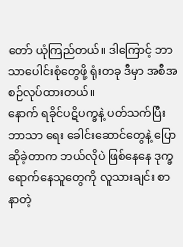တော် ယုံကြည်တယ်။ ဒါကြောင့် ဘာသာပေါင်းစုံတွေဖို့ ရုံးတခု ဒီမှာ အစီအစဉ်လုပ်ထားတယ်။
နောက် ရခိုင်ပဋိပက္ခနဲ့ ပတ်သက်ပြီး ဘာသာ ရေး ခေါင်းဆောင်တွေနဲ့ ပြောဆိုခဲ့တာက ဘယ်လိုပဲ ဖြစ်နေနေ ဒုက္ခရောက်နေသူတွေကို လူသားချင်း စာနာတဲ့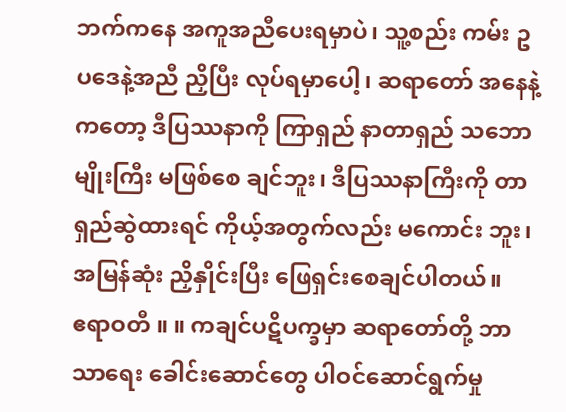ဘက်ကနေ အကူအညီပေးရမှာပဲ၊ သူ့စည်း ကမ်း ဥပဒေနဲ့အညီ ညှိပြီး လုပ်ရမှာပေါ့၊ ဆရာတော် အနေနဲ့ကတော့ ဒီပြဿနာကို ကြာရှည် နာတာရှည် သဘောမျိုးကြီး မဖြစ်စေ ချင်ဘူး၊ ဒီပြဿနာကြီးကို တာရှည်ဆွဲထားရင် ကိုယ့်အတွက်လည်း မကောင်း ဘူး၊ အမြန်ဆုံး ညှိနှိုင်းပြီး ဖြေရှင်းစေချင်ပါတယ်။
ဧရာဝတီ ။ ။ ကချင်ပဋိပက္ခမှာ ဆရာတော်တို့ ဘာသာရေး ခေါင်းဆောင်တွေ ပါဝင်ဆောင်ရွက်မှု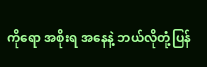ကိုရော အစိုးရ အနေနဲ့ ဘယ်လိုတုံ့ပြန်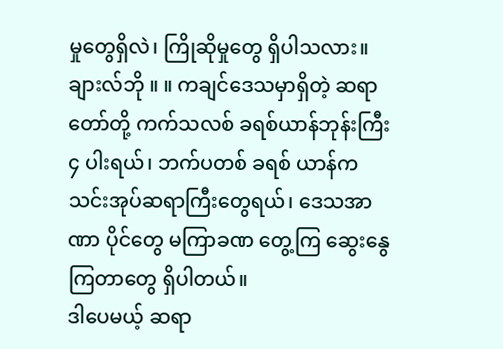မှုတွေရှိလဲ၊ ကြိုဆိုမှုတွေ ရှိပါသလား။
ချားလ်ဘို ။ ။ ကချင်ဒေသမှာရှိတဲ့ ဆရာတော်တို့ ကက်သလစ် ခရစ်ယာန်ဘုန်းကြီး ၄ ပါးရယ်၊ ဘက်ပတစ် ခရစ် ယာန်က သင်းအုပ်ဆရာကြီးတွေရယ်၊ ဒေသအာဏာ ပိုင်တွေ မကြာခဏ တွေ့ကြ ဆွေးနွေကြတာတွေ ရှိပါတယ်။
ဒါပေမယ့် ဆရာ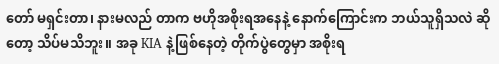တော် မရှင်းတာ၊ နားမလည် တာက ဗဟိုအစိုးရအနေနဲ့ နောက်ကြောင်းက ဘယ်သူရှိသလဲ ဆိုတော့ သိပ်မသိဘူး။ အခု KIA နဲ့ဖြစ်နေတဲ့ တိုက်ပွဲတွေမှာ အစိုးရ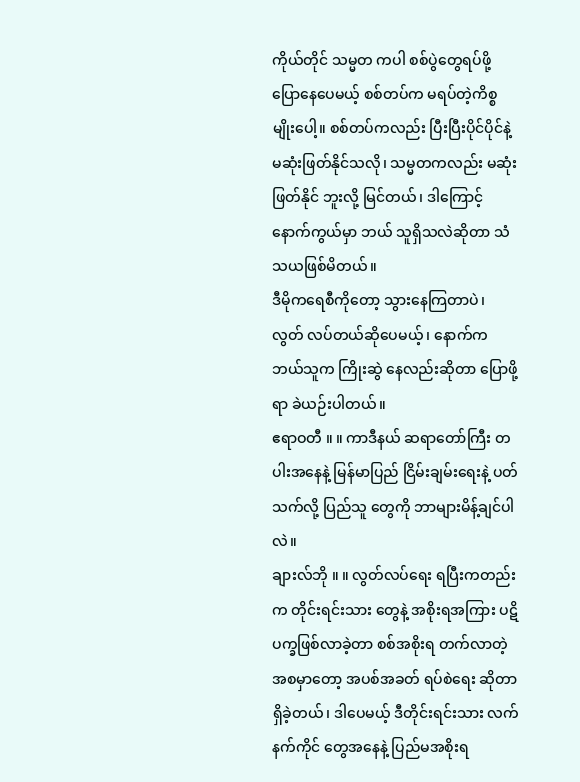ကိုယ်တိုင် သမ္မတ ကပါ စစ်ပွဲတွေရပ်ဖို့ ပြောနေပေမယ့် စစ်တပ်က မရပ်တဲ့ကိစ္စမျိုးပေါ့။ စစ်တပ်ကလည်း ပြီးပြီးပိုင်ပိုင်နဲ့ မဆုံးဖြတ်နိုင်သလို၊ သမ္မတကလည်း မဆုံးဖြတ်နိုင် ဘူးလို့ မြင်တယ်၊ ဒါကြောင့် နောက်ကွယ်မှာ ဘယ် သူရှိသလဲဆိုတာ သံသယဖြစ်မိတယ်။
ဒီမိုကရေစီကိုတော့ သွားနေကြတာပဲ၊ လွတ် လပ်တယ်ဆိုပေမယ့်၊ နောက်က ဘယ်သူက ကြိုးဆွဲ နေလည်းဆိုတာ ပြောဖို့ရာ ခဲယဉ်းပါတယ်။
ဧရာဝတီ ။ ။ ကာဒီနယ် ဆရာတော်ကြီး တပါးအနေနဲ့ မြန်မာပြည် ငြိမ်းချမ်းရေးနဲ့ ပတ်သက်လို့ ပြည်သူ တွေကို ဘာများမိန့်ချင်ပါလဲ။
ချားလ်ဘို ။ ။ လွတ်လပ်ရေး ရပြီးကတည်းက တိုင်းရင်းသား တွေနဲ့ အစိုးရအကြား ပဋိပက္ခဖြစ်လာခဲ့တာ စစ်အစိုးရ တက်လာတဲ့အစမှာတော့ အပစ်အခတ် ရပ်စဲရေး ဆိုတာ ရှိခဲ့တယ်၊ ဒါပေမယ့် ဒီတိုင်းရင်းသား လက်နက်ကိုင် တွေအနေနဲ့ ပြည်မအစိုးရ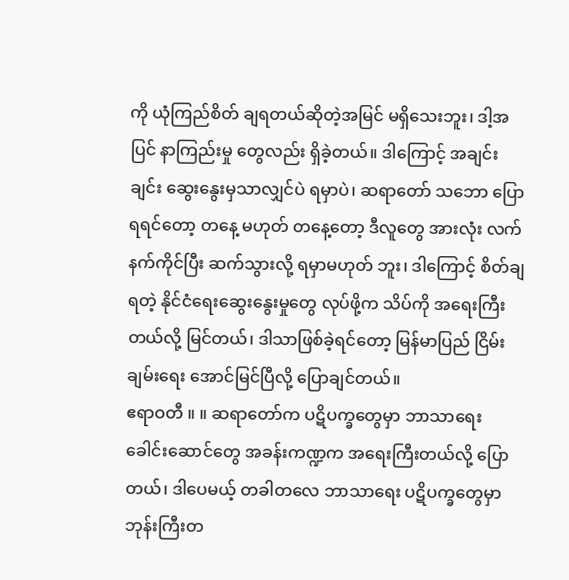ကို ယုံကြည်စိတ် ချရတယ်ဆိုတဲ့အမြင် မရှိသေးဘူး၊ ဒါ့အပြင် နာကြည်းမှု တွေလည်း ရှိခဲ့တယ်။ ဒါကြောင့် အချင်းချင်း ဆွေးနွေးမှသာလျှင်ပဲ ရမှာပဲ၊ ဆရာတော် သဘော ပြောရရင်တော့ တနေ့ မဟုတ် တနေ့တော့ ဒီလူတွေ အားလုံး လက်နက်ကိုင်ပြီး ဆက်သွားလို့ ရမှာမဟုတ် ဘူး၊ ဒါကြောင့် စိတ်ချရတဲ့ နိုင်ငံရေးဆွေးနွေးမှုတွေ လုပ်ဖို့က သိပ်ကို အရေးကြီးတယ်လို့ မြင်တယ်၊ ဒါသာဖြစ်ခဲ့ရင်တော့ မြန်မာပြည် ငြိမ်းချမ်းရေး အောင်မြင်ပြီလို့ ပြောချင်တယ်။
ဧရာဝတီ ။ ။ ဆရာတော်က ပဋိပက္ခတွေမှာ ဘာသာရေး ခေါင်းဆောင်တွေ အခန်းကဏ္ဍက အရေးကြီးတယ်လို့ ပြောတယ်၊ ဒါပေမယ့် တခါတလေ ဘာသာရေး ပဋိပက္ခတွေမှာ ဘုန်းကြီးတ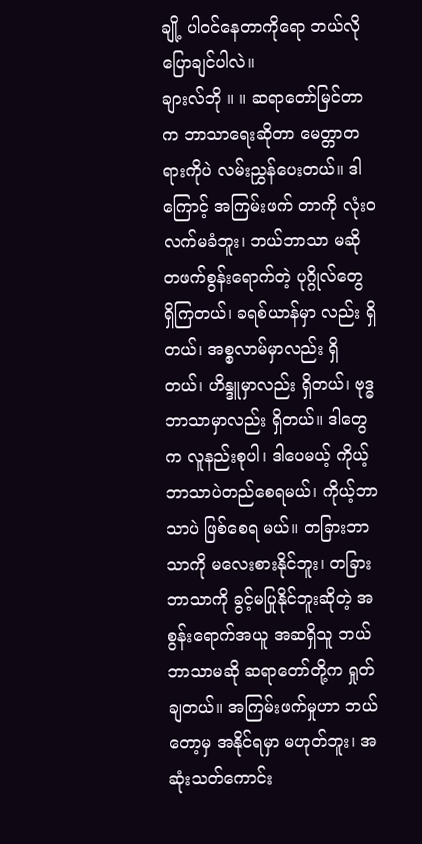ချို့ ပါဝင်နေတာကိုရော ဘယ်လိုပြောချင်ပါလဲ။
ချားလ်ဘို ။ ။ ဆရာတော်မြင်တာက ဘာသာရေးဆိုတာ မေတ္တာတရားကိုပဲ လမ်းညွှန်ပေးတယ်။ ဒါကြောင့် အကြမ်းဖက် တာကို လုံးဝလက်မခံဘူး၊ ဘယ်ဘာသာ မဆို တဖက်စွန်းရောက်တဲ့ ပုဂ္ဂိုလ်တွေ ရှိကြတယ်၊ ခရစ်ယာန်မှာ လည်း ရှိတယ်၊ အစ္စလာမ်မှာလည်း ရှိတယ်၊ ဟိန္ဒူမှာလည်း ရှိတယ်၊ ဗုဒ္ဓဘာသာမှာလည်း ရှိတယ်။ ဒါတွေက လူနည်းစုပါ၊ ဒါပေမယ့် ကိုယ့် ဘာသာပဲတည်စေရမယ်၊ ကိုယ့်ဘာသာပဲ ဖြစ်စေရ မယ်။ တခြားဘာသာကို မလေးစားနိုင်ဘူး၊ တခြား ဘာသာကို ခွင့်မပြုနိုင်ဘူးဆိုတဲ့ အစွန်းရောက်အယူ အဆရှိသူ ဘယ်ဘာသာမဆို ဆရာတော်တို့က ရှုတ်ချတယ်။ အကြမ်းဖက်မှုဟာ ဘယ်တော့မှ အနိုင်ရမှာ မဟုတ်ဘူး၊ အဆုံးသတ်ကောင်း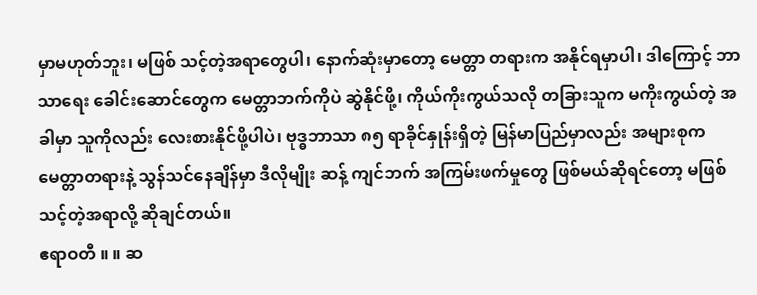မှာမဟုတ်ဘူး၊ မဖြစ် သင့်တဲ့အရာတွေပါ၊ နောက်ဆုံးမှာတော့ မေတ္တာ တရားက အနိုင်ရမှာပါ၊ ဒါကြောင့် ဘာသာရေး ခေါင်းဆောင်တွေက မေတ္တာဘက်ကိုပဲ ဆွဲနိုင်ဖို့၊ ကိုယ်ကိုးကွယ်သလို တခြားသူက မကိုးကွယ်တဲ့ အခါမှာ သူကိုလည်း လေးစားနိုင်ဖို့ပါပဲ၊ ဗုဒ္ဓဘာသာ ၈၅ ရာခိုင်နှုန်းရှိတဲ့ မြန်မာပြည်မှာလည်း အများစုက မေတ္တာတရားနဲ့ သွန်သင်နေချိန်မှာ ဒီလိုမျိုး ဆန့် ကျင်ဘက် အကြမ်းဖက်မှုတွေ ဖြစ်မယ်ဆိုရင်တော့ မဖြစ်သင့်တဲ့အရာလို့ ဆိုချင်တယ်။
ဧရာဝတီ ။ ။ ဆ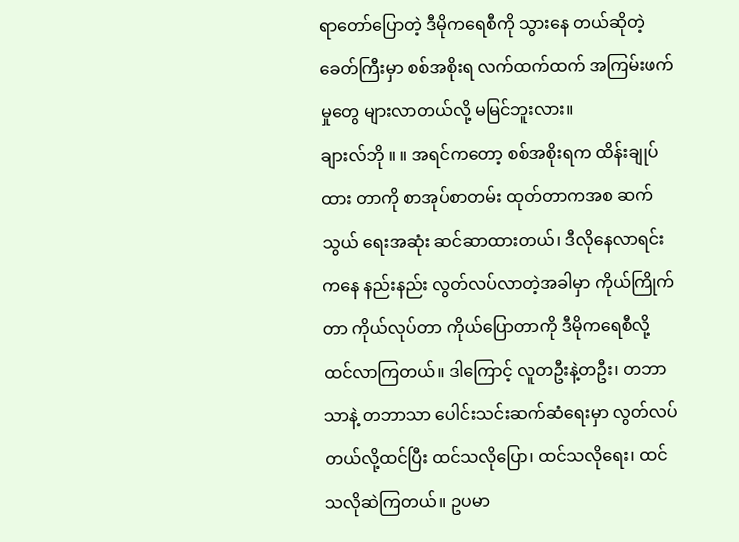ရာတော်ပြောတဲ့ ဒီမိုကရေစီကို သွားနေ တယ်ဆိုတဲ့ ခေတ်ကြီးမှာ စစ်အစိုးရ လက်ထက်ထက် အကြမ်းဖက်မှုတွေ များလာတယ်လို့ မမြင်ဘူးလား။
ချားလ်ဘို ။ ။ အရင်ကတော့ စစ်အစိုးရက ထိန်းချုပ်ထား တာကို စာအုပ်စာတမ်း ထုတ်တာကအစ ဆက်သွယ် ရေးအဆုံး ဆင်ဆာထားတယ်၊ ဒီလိုနေလာရင်းကနေ နည်းနည်း လွတ်လပ်လာတဲ့အခါမှာ ကိုယ်ကြိုက်တာ ကိုယ်လုပ်တာ ကိုယ်ပြောတာကို ဒီမိုကရေစီလို့ ထင်လာကြတယ်။ ဒါကြောင့် လူတဦးနဲ့တဦး၊ တဘာသာနဲ့ တဘာသာ ပေါင်းသင်းဆက်ဆံရေးမှာ လွတ်လပ်တယ်လို့ထင်ပြီး ထင်သလိုပြော၊ ထင်သလိုရေး၊ ထင်သလိုဆဲကြတယ်။ ဥပမာ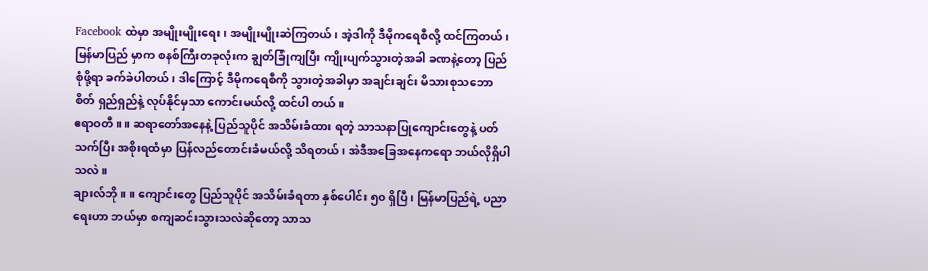Facebook ထဲမှာ အမျိုးမျိုးရေး၊ အမျိုးမျိုးဆဲကြတယ်၊ အဲ့ဒါကို ဒီမိုကရေစီလို့ ထင်ကြတယ်၊ မြန်မာပြည် မှာက စနစ်ကြီးတခုလုံးက ချွတ်ခြုံကျပြီး ကျိုးပျက်သွားတဲ့အခါ ခဏနဲ့တော့ ပြည်စုံဖို့ရာ ခက်ခဲပါတယ်၊ ဒါကြောင့် ဒီမိုကရေစီကို သွားတဲ့အခါမှာ အချင်းချင်း မိသားစုသဘော စိတ် ရှည်ရှည်နဲ့ လုပ်နိုင်မှသာ ကောင်းမယ်လို့ ထင်ပါ တယ်။
ဧရာဝတီ ။ ။ ဆရာတော်အနေနဲ့ ပြည်သူပိုင် အသိမ်းခံထား ရတဲ့ သာသနာပြုကျောင်းတွေနဲ့ ပတ်သက်ပြီး အစိုးရထံမှာ ပြန်လည်တောင်းခံမယ်လို့ သိရတယ်၊ အဲဒီအခြေအနေကရော ဘယ်လိုရှိပါသလဲ။
ချားလ်ဘို ။ ။ ကျောင်းတွေ ပြည်သူပိုင် အသိမ်းခံရတာ နှစ်ပေါင်း ၅၀ ရှိပြီ၊ မြန်မာပြည်ရဲ့ ပညာရေးဟာ ဘယ်မှာ စကျဆင်းသွားသလဲဆိုတော့ သာသ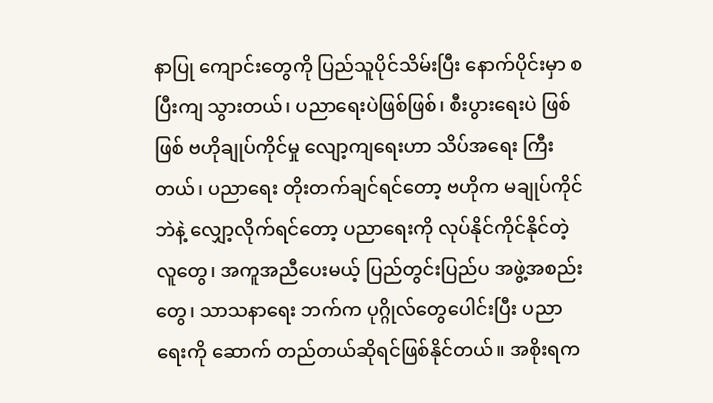နာပြု ကျောင်းတွေကို ပြည်သူပိုင်သိမ်းပြီး နောက်ပိုင်းမှာ စပြီးကျ သွားတယ်၊ ပညာရေးပဲဖြစ်ဖြစ်၊ စီးပွားရေးပဲ ဖြစ်ဖြစ် ဗဟိုချုပ်ကိုင်မှု လျော့ကျရေးဟာ သိပ်အရေး ကြီးတယ်၊ ပညာရေး တိုးတက်ချင်ရင်တော့ ဗဟိုက မချုပ်ကိုင်ဘဲနဲ့ လျှော့လိုက်ရင်တော့ ပညာရေးကို လုပ်နိုင်ကိုင်နိုင်တဲ့ လူတွေ၊ အကူအညီပေးမယ့် ပြည်တွင်းပြည်ပ အဖွဲ့အစည်းတွေ၊ သာသနာရေး ဘက်က ပုဂ္ဂိုလ်တွေပေါင်းပြီး ပညာရေးကို ဆောက် တည်တယ်ဆိုရင်ဖြစ်နိုင်တယ်။ အစိုးရက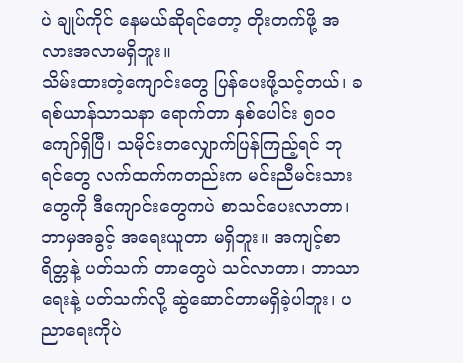ပဲ ချုပ်ကိုင် နေမယ်ဆိုရင်တော့ တိုးတက်ဖို့ အလားအလာမရှိဘူး။
သိမ်းထားတဲ့ကျောင်းတွေ ပြန်ပေးဖို့သင့်တယ်၊ ခရစ်ယာန်သာသနာ ရောက်တာ နှစ်ပေါင်း ၅၀ဝ ကျော်ရှိပြီ၊ သမိုင်းတလျှောက်ပြန်ကြည့်ရင် ဘုရင်တွေ လက်ထက်ကတည်းက မင်းညီမင်းသားတွေကို ဒီကျောင်းတွေကပဲ စာသင်ပေးလာတာ၊ ဘာမှအခွင့် အရေးယူတာ မရှိဘူး။ အကျင့်စာရိတ္တနဲ့ ပတ်သက် တာတွေပဲ သင်လာတာ၊ ဘာသာရေးနဲ့ ပတ်သက်လို့ ဆွဲဆောင်တာမရှိခဲ့ပါဘူး၊ ပညာရေးကိုပဲ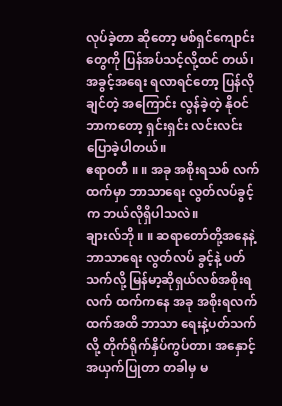လုပ်ခဲ့တာ ဆိုတော့ မစ်ရှင်ကျောင်းတွေကို ပြန်အပ်သင့်လို့ထင် တယ်၊ အခွင့်အရေး ရလာရင်တော့ ပြန်လိုချင်တဲ့ အကြောင်း လွန်ခဲ့တဲ့ နိုဝင်ဘာကတော့ ရှင်းရှင်း လင်းလင်း ပြောခဲ့ပါတယ်။
ဧရာဝတီ ။ ။ အခု အစိုးရသစ် လက်ထက်မှာ ဘာသာရေး လွတ်လပ်ခွင့်က ဘယ်လိုရှိပါသလဲ။
ချားလ်ဘို ။ ။ ဆရာတော်တို့အနေနဲ့ ဘာသာရေး လွတ်လပ် ခွင့်နဲ့ ပတ်သက်လို့ မြန်မာ့ဆိုရှယ်လစ်အစိုးရ လက် ထက်ကနေ အခု အစိုးရလက်ထက်အထိ ဘာသာ ရေးနဲ့ပတ်သက်လို့ တိုက်ရိုက်နှိပ်ကွပ်တာ၊ အနှောင့် အယှက်ပြုတာ တခါမှ မ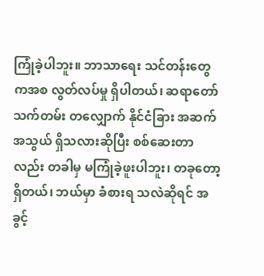ကြုံခဲ့ပါဘူး။ ဘာသာရေး သင်တန်းတွေကအစ လွတ်လပ်မှု ရှိပါတယ်၊ ဆရာတော် သက်တမ်း တလျှောက် နိုင်ငံခြား အဆက် အသွယ် ရှိသလားဆိုပြီး စစ်ဆေးတာလည်း တခါမှ မကြုံခဲ့ဖူးပါဘူး၊ တခုတော့ ရှိတယ်၊ ဘယ်မှာ ခံစားရ သလဲဆိုရင် အခွင့်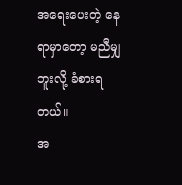အရေးပေးတဲ့ နေရာမှာတော့ မညီမျှဘူးလို့ ခံစားရတယ်။
အ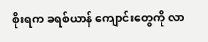စိုးရက ခရစ်ယာန် ကျောင်းတွေကို လာ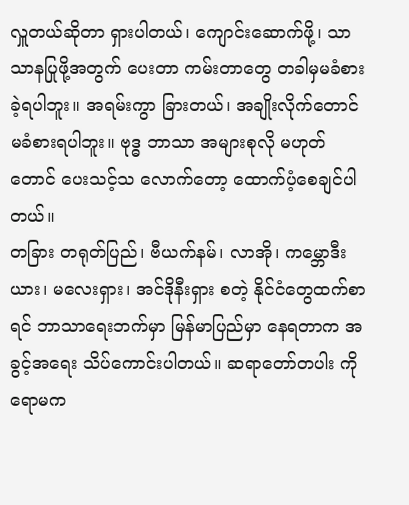လှူတယ်ဆိုတာ ရှားပါတယ်၊ ကျောင်းဆောက်ဖို့၊ သာသာနပြုဖို့အတွက် ပေးတာ ကမ်းတာတွေ တခါမှမခံစားခဲ့ရပါဘူး။ အရမ်းကွာ ခြားတယ်၊ အချိုးလိုက်တောင် မခံစားရပါဘူး။ ဗုဒ္ဓ ဘာသာ အများစုလို မဟုတ်တောင် ပေးသင့်သ လောက်တော့ ထောက်ပံ့စေချင်ပါတယ်။
တခြား တရုတ်ပြည်၊ ဗီယက်နမ်၊ လာအို၊ ကမ္ဘောဒီးယား၊ မလေးရှား၊ အင်ဒိုနီးရှား စတဲ့ နိုင်ငံတွေထက်စာရင် ဘာသာရေးဘက်မှာ မြန်မာပြည်မှာ နေရတာက အခွင့်အရေး သိပ်ကောင်းပါတယ်။ ဆရာတော်တပါး ကို ရောမက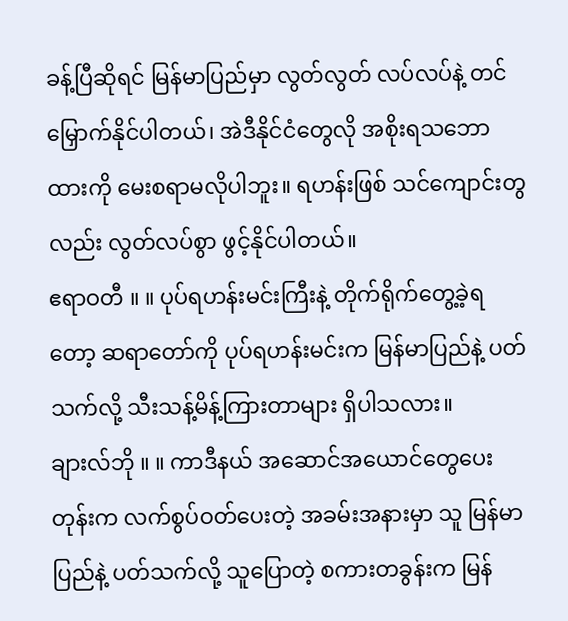ခန့်ပြီဆိုရင် မြန်မာပြည်မှာ လွတ်လွတ် လပ်လပ်နဲ့ တင်မြှောက်နိုင်ပါတယ်၊ အဲဒီနိုင်ငံတွေလို အစိုးရသဘောထားကို မေးစရာမလိုပါဘူး။ ရဟန်းဖြစ် သင်ကျောင်းတွလည်း လွတ်လပ်စွာ ဖွင့်နိုင်ပါတယ်။
ဧရာဝတီ ။ ။ ပုပ်ရဟန်းမင်းကြီးနဲ့ တိုက်ရိုက်တွေ့ခဲ့ရတော့ ဆရာတော်ကို ပုပ်ရဟန်းမင်းက မြန်မာပြည်နဲ့ ပတ် သက်လို့ သီးသန့်မိန့်ကြားတာများ ရှိပါသလား။
ချားလ်ဘို ။ ။ ကာဒီနယ် အဆောင်အယောင်တွေပေးတုန်းက လက်စွပ်ဝတ်ပေးတဲ့ အခမ်းအနားမှာ သူ မြန်မာ ပြည်နဲ့ ပတ်သက်လို့ သူပြောတဲ့ စကားတခွန်းက မြန်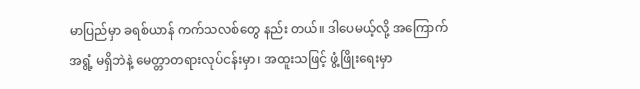မာပြည်မှာ ခရစ်ယာန် ကက်သလစ်တွေ နည်း တယ်။ ဒါပေမယ့်လို့ အကြောက်အရွံ့ မရှိဘဲနဲ့ မေတ္တာတရားလုပ်ငန်းမှာ၊ အထူးသဖြင့် ဖွံ့ဖြိုးရေးမှာ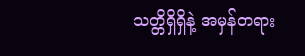သတ္တိရှိရှိနဲ့ အမှန်တရား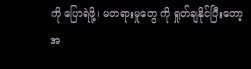ကို ပြောရဲဖို့၊ မတရားမှုတွေ ကို ရှုတ်ချနိုင်ပြီးတော့ အ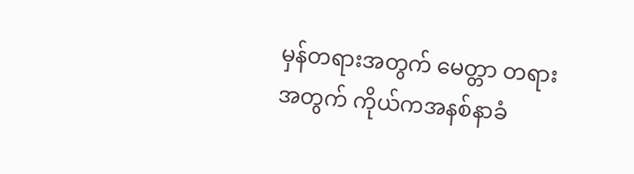မှန်တရားအတွက် မေတ္တာ တရားအတွက် ကိုယ်ကအနစ်နာခံ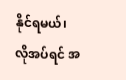နိုင်ရမယ်၊ လိုအပ်ရင် အ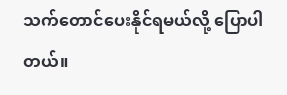သက်တောင်ပေးနိုင်ရမယ်လို့ ပြောပါတယ်။